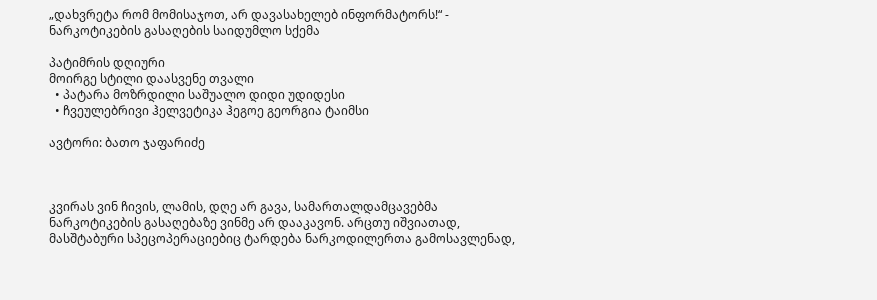„დახვრეტა რომ მომისაჯოთ, არ დავასახელებ ინფორმატორს!“ - ნარკოტიკების გასაღების საიდუმლო სქემა

პატიმრის დღიური
მოირგე სტილი დაასვენე თვალი
  • პატარა მოზრდილი საშუალო დიდი უდიდესი
  • ჩვეულებრივი ჰელვეტიკა ჰეგოე გეორგია ტაიმსი

ავტორი: ბათო ჯაფარიძე



კვირას ვინ ჩივის, ლამის, დღე არ გავა, სამართალდამცავებმა ნარკოტიკების გასაღებაზე ვინმე არ დააკავონ. არცთუ იშვიათად, მასშტაბური სპეცოპერაციებიც ტარდება ნარკოდილერთა გამოსავლენად,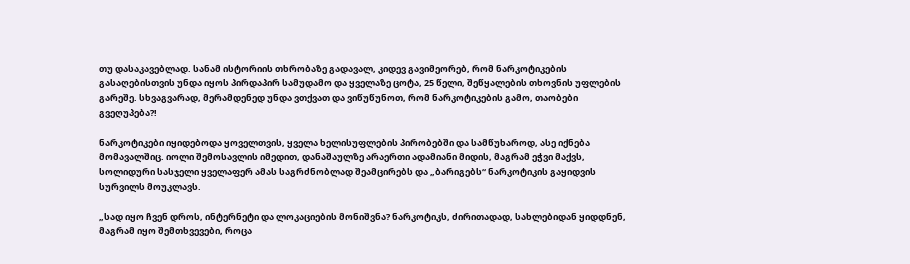თუ დასაკავებლად. სანამ ისტორიის თხრობაზე გადავალ, კიდევ გავიმეორებ, რომ ნარკოტიკების გასაღებისთვის უნდა იყოს პირდაპირ სამუდამო და ყველაზე ცოტა, 25 წელი, შეწყალების თხოვნის უფლების გარეშე. სხვაგვარად, მერამდენედ უნდა ვთქვათ და ვიწუწუნოთ, რომ ნარკოტიკების გამო, თაობები გვეღუპება?!

ნარკოტიკები იყიდებოდა ყოველთვის, ყველა ხელისუფლების პირობებში და სამწუხაროდ, ასე იქნება მომავალშიც. იოლი შემოსავლის იმედით, დანაშაულზე არაერთი ადამიანი მიდის, მაგრამ ეჭვი მაქვს, სოლიდური სასჯელი ყველაფერ ამას საგრძნობლად შეამცირებს და „ბარიგებს“ ნარკოტიკის გაყიდვის სურვილს მოუკლავს.

„სად იყო ჩვენ დროს, ინტერნეტი და ლოკაციების მონიშვნა? ნარკოტიკს, ძირითადად, სახლებიდან ყიდდნენ, მაგრამ იყო შემთხვევები, როცა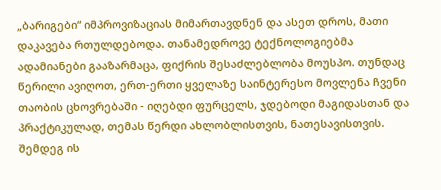„ბარიგები“ იმპროვიზაციას მიმართავდნენ და ასეთ დროს, მათი დაკავება რთულდებოდა. თანამედროვე ტექნოლოგიებმა ადამიანები გააზარმაცა, ფიქრის შესაძლებლობა მოუსპო. თუნდაც წერილი ავიღოთ, ერთ-ერთი ყველაზე საინტერესო მოვლენა ჩვენი თაობის ცხოვრებაში - იღებდი ფურცელს, ჯდებოდი მაგიდასთან და პრაქტიკულად, თემას წერდი ახლობლისთვის, ნათესავისთვის. შემდეგ ის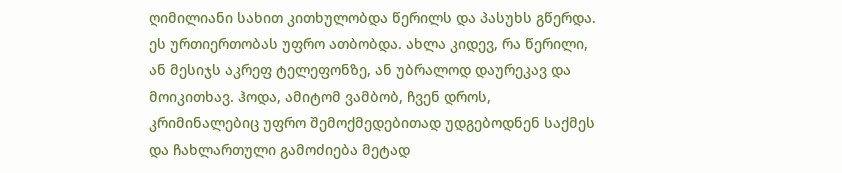ღიმილიანი სახით კითხულობდა წერილს და პასუხს გწერდა. ეს ურთიერთობას უფრო ათბობდა. ახლა კიდევ, რა წერილი, ან მესიჯს აკრეფ ტელეფონზე, ან უბრალოდ დაურეკავ და მოიკითხავ. ჰოდა, ამიტომ ვამბობ, ჩვენ დროს, კრიმინალებიც უფრო შემოქმედებითად უდგებოდნენ საქმეს და ჩახლართული გამოძიება მეტად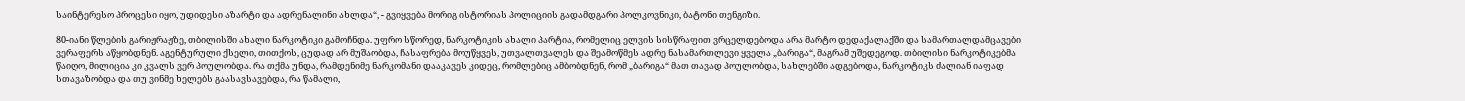საინტერესო პროცესი იყო, უდიდესი აზარტი და ადრენალინი ახლდა“, - გვიყვება მორიგ ისტორიას პოლიციის გადამდგარი პოლკოვნიკი, ბატონი თენგიზი.

80-იანი წლების გარიჟრაჟზე, თბილისში ახალი ნარკოტიკი გამოჩნდა. უფრო სწორედ, ნარკოტიკის ახალი პარტია, რომელიც ელვის სისწრაფით ვრცელდებოდა არა მარტო დედაქალაქში და სამართალდამცავები ვერაფერს აწყობდნენ. აგენტურული ქსელი, თითქოს, ცუდად არ მუშაობდა, ჩასაფრება მოუწყვეს, უთვალთვალეს და შეამოწმეს ადრე ნასამართლევი ყველა „ბარიგა“, მაგრამ უშედეგოდ. თბილისი ნარკოტიკებმა წაიღო, მილიცია კი კვალს ვერ პოულობდა. რა თქმა უნდა, რამდენიმე ნარკომანი დააკავეს კიდეც, რომლებიც ამბობდნენ, რომ „ბარიგა“ მათ თავად პოულობდა, სახლებში ადგებოდა, ნარკოტიკს ძალიან იაფად სთავაზობდა და თუ ვინმე ხელებს გაასავსავებდა, რა წამალი,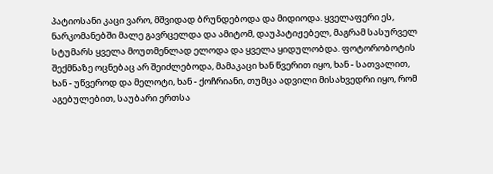პატიოსანი კაცი ვარო, მშვიდად ბრუნდებოდა და მიდიოდა. ყველაფერი ეს, ნარკომანებში მალე გავრცელდა და ამიტომ, დაუპატიჟებელ, მაგრამ სასურველ სტუმარს ყველა მოუთმენლად ელოდა და ყველა ყიდულობდა. ფოტორობოტის შექმნაზე ოცნებაც არ შეიძლებოდა, მამაკაცი ხან წვერით იყო, ხან - სათვალით, ხან - უწვეროდ და მელოტი, ხან - ქოჩრიანი, თუმცა ადვილი მისახვედრი იყო, რომ აგებულებით, საუბარი ერთსა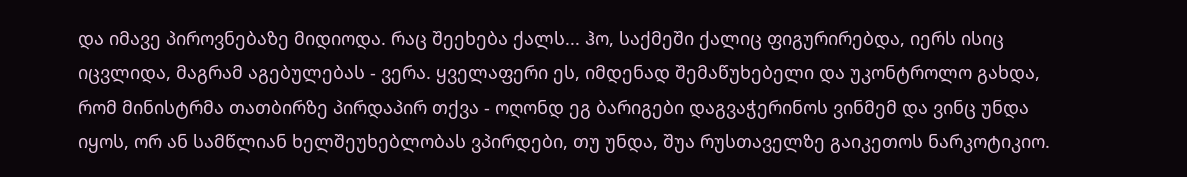და იმავე პიროვნებაზე მიდიოდა. რაც შეეხება ქალს... ჰო, საქმეში ქალიც ფიგურირებდა, იერს ისიც იცვლიდა, მაგრამ აგებულებას - ვერა. ყველაფერი ეს, იმდენად შემაწუხებელი და უკონტროლო გახდა, რომ მინისტრმა თათბირზე პირდაპირ თქვა - ოღონდ ეგ ბარიგები დაგვაჭერინოს ვინმემ და ვინც უნდა იყოს, ორ ან სამწლიან ხელშეუხებლობას ვპირდები, თუ უნდა, შუა რუსთაველზე გაიკეთოს ნარკოტიკიო.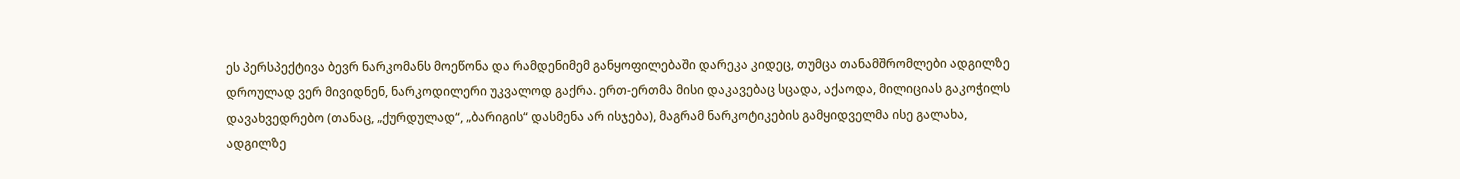ეს პერსპექტივა ბევრ ნარკომანს მოეწონა და რამდენიმემ განყოფილებაში დარეკა კიდეც, თუმცა თანამშრომლები ადგილზე დროულად ვერ მივიდნენ, ნარკოდილერი უკვალოდ გაქრა. ერთ-ერთმა მისი დაკავებაც სცადა, აქაოდა, მილიციას გაკოჭილს დავახვედრებო (თანაც, „ქურდულად“, „ბარიგის“ დასმენა არ ისჯება), მაგრამ ნარკოტიკების გამყიდველმა ისე გალახა, ადგილზე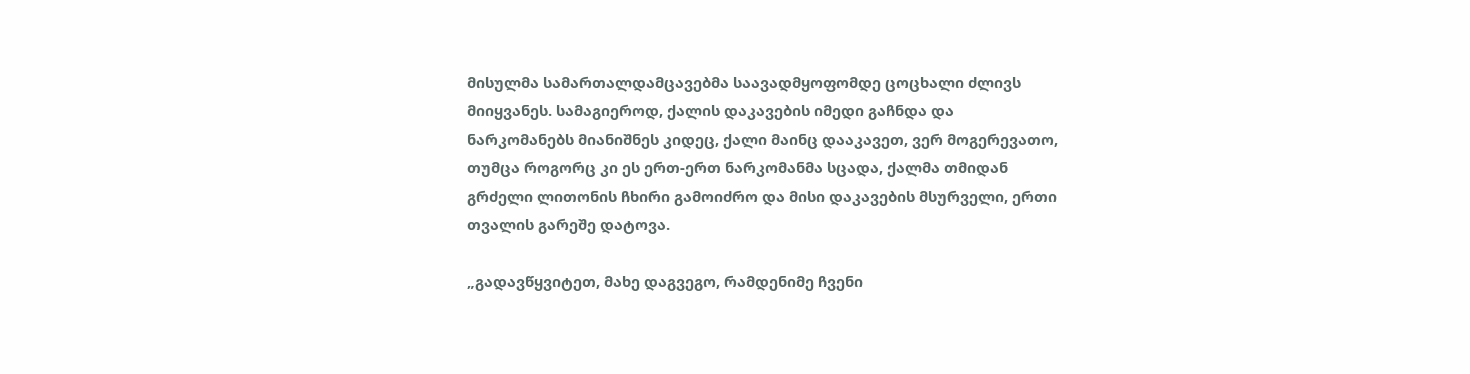მისულმა სამართალდამცავებმა საავადმყოფომდე ცოცხალი ძლივს მიიყვანეს. სამაგიეროდ, ქალის დაკავების იმედი გაჩნდა და ნარკომანებს მიანიშნეს კიდეც, ქალი მაინც დააკავეთ, ვერ მოგერევათო, თუმცა როგორც კი ეს ერთ-ერთ ნარკომანმა სცადა, ქალმა თმიდან გრძელი ლითონის ჩხირი გამოიძრო და მისი დაკავების მსურველი, ერთი თვალის გარეშე დატოვა.

„გადავწყვიტეთ, მახე დაგვეგო, რამდენიმე ჩვენი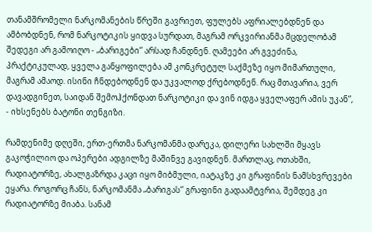თანამშრომელი ნარკომანების წრეში გავრიეთ, ფულებს აფრიალებდნენ და ამბობდნენ, რომ ნარკოტიკის ყიდვა სურდათ, მაგრამ ორკვირიანმა მცდელობამ შედეგი არ გამოიღო - „ბარიგები“ არსად ჩანდნენ. ღამეები არ გვეძინა, პრაქტიკულად, ყველა განყოფილება ამ კონკრეტულ საქმეზე იყო მიმართული, მაგრამ ამაოდ. ისინი ჩნდებოდნენ და უკვალოდ ქრებოდნენ. რაც მთავარია, ვერ დავადგინეთ, საიდან შემოჰქონდათ ნარკოტიკი და ვინ იდგა ყველაფერ ამის უკან“, - იხსენებს ბატონი თენგიზი.

რამდენიმე დღეში, ერთ-ერთმა ნარკომანმა დარეკა, დილერი სახლში მყავს გაკოჭილიო და ოპერები ადგილზე მაშინვე გავიდნენ. მართლაც, ოთახში, რადიატორზე, ახალგაზრდა კაცი იყო მიბმული, იატაკზე კი გრაფინის ნამსხვრევები ეყარა. როგორც ჩანს, ნარკომანმა „ბარიგას“ გრაფინი გადაამტვრია, შემდეგ კი რადიატორზე მიაბა. სანამ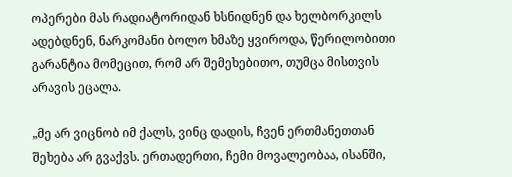ოპერები მას რადიატორიდან ხსნიდნენ და ხელბორკილს ადებდნენ, ნარკომანი ბოლო ხმაზე ყვიროდა, წერილობითი გარანტია მომეცით, რომ არ შემეხებითო, თუმცა მისთვის არავის ეცალა.

„მე არ ვიცნობ იმ ქალს, ვინც დადის, ჩვენ ერთმანეთთან შეხება არ გვაქვს. ერთადერთი, ჩემი მოვალეობაა, ისანში,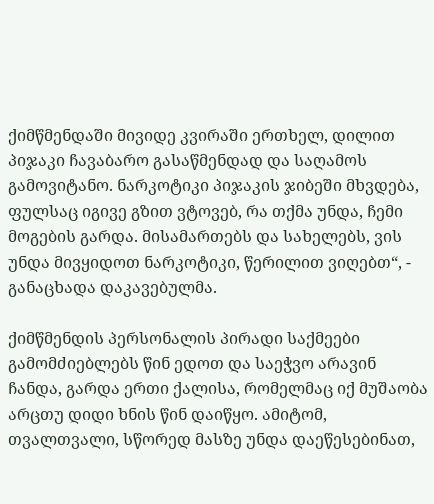ქიმწმენდაში მივიდე კვირაში ერთხელ, დილით პიჯაკი ჩავაბარო გასაწმენდად და საღამოს გამოვიტანო. ნარკოტიკი პიჯაკის ჯიბეში მხვდება, ფულსაც იგივე გზით ვტოვებ, რა თქმა უნდა, ჩემი მოგების გარდა. მისამართებს და სახელებს, ვის უნდა მივყიდოთ ნარკოტიკი, წერილით ვიღებთ“, - განაცხადა დაკავებულმა.

ქიმწმენდის პერსონალის პირადი საქმეები გამომძიებლებს წინ ედოთ და საეჭვო არავინ ჩანდა, გარდა ერთი ქალისა, რომელმაც იქ მუშაობა არცთუ დიდი ხნის წინ დაიწყო. ამიტომ, თვალთვალი, სწორედ მასზე უნდა დაეწესებინათ,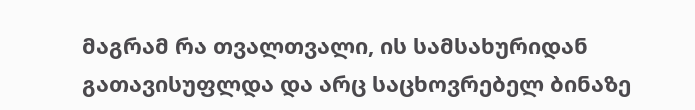მაგრამ რა თვალთვალი, ის სამსახურიდან გათავისუფლდა და არც საცხოვრებელ ბინაზე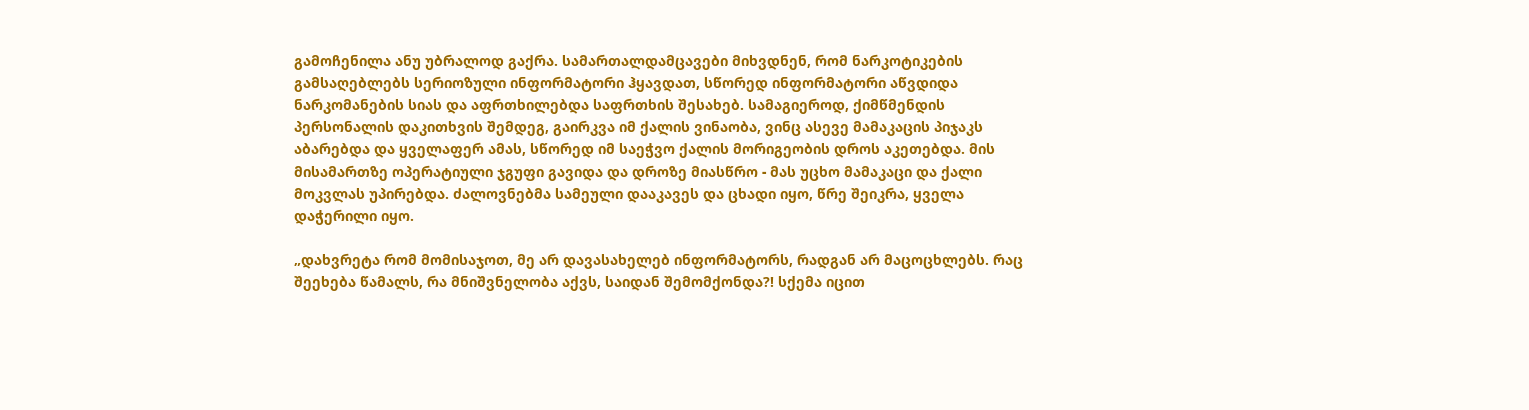გამოჩენილა ანუ უბრალოდ გაქრა. სამართალდამცავები მიხვდნენ, რომ ნარკოტიკების გამსაღებლებს სერიოზული ინფორმატორი ჰყავდათ, სწორედ ინფორმატორი აწვდიდა ნარკომანების სიას და აფრთხილებდა საფრთხის შესახებ. სამაგიეროდ, ქიმწმენდის პერსონალის დაკითხვის შემდეგ, გაირკვა იმ ქალის ვინაობა, ვინც ასევე მამაკაცის პიჯაკს აბარებდა და ყველაფერ ამას, სწორედ იმ საეჭვო ქალის მორიგეობის დროს აკეთებდა. მის მისამართზე ოპერატიული ჯგუფი გავიდა და დროზე მიასწრო - მას უცხო მამაკაცი და ქალი მოკვლას უპირებდა. ძალოვნებმა სამეული დააკავეს და ცხადი იყო, წრე შეიკრა, ყველა დაჭერილი იყო.

„დახვრეტა რომ მომისაჯოთ, მე არ დავასახელებ ინფორმატორს, რადგან არ მაცოცხლებს. რაც შეეხება წამალს, რა მნიშვნელობა აქვს, საიდან შემომქონდა?! სქემა იცით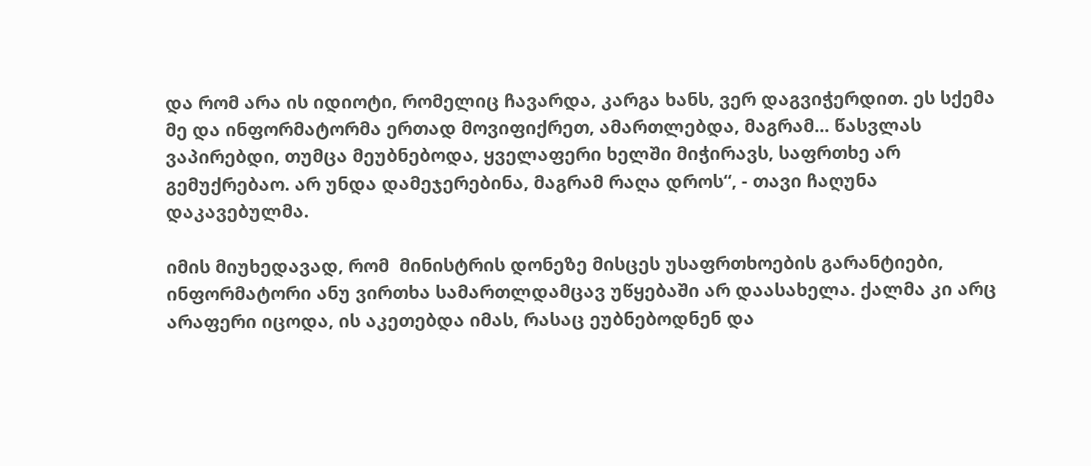და რომ არა ის იდიოტი, რომელიც ჩავარდა, კარგა ხანს, ვერ დაგვიჭერდით. ეს სქემა მე და ინფორმატორმა ერთად მოვიფიქრეთ, ამართლებდა, მაგრამ... წასვლას ვაპირებდი, თუმცა მეუბნებოდა, ყველაფერი ხელში მიჭირავს, საფრთხე არ გემუქრებაო. არ უნდა დამეჯერებინა, მაგრამ რაღა დროს“, - თავი ჩაღუნა დაკავებულმა.

იმის მიუხედავად, რომ  მინისტრის დონეზე მისცეს უსაფრთხოების გარანტიები, ინფორმატორი ანუ ვირთხა სამართლდამცავ უწყებაში არ დაასახელა. ქალმა კი არც არაფერი იცოდა, ის აკეთებდა იმას, რასაც ეუბნებოდნენ და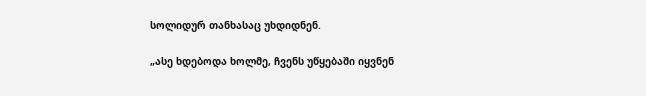სოლიდურ თანხასაც უხდიდნენ.

„ასე ხდებოდა ხოლმე, ჩვენს უწყებაში იყვნენ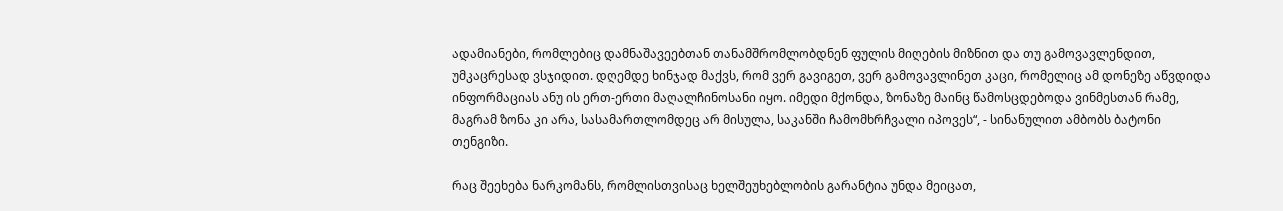ადამიანები, რომლებიც დამნაშავეებთან თანამშრომლობდნენ ფულის მიღების მიზნით და თუ გამოვავლენდით, უმკაცრესად ვსჯიდით. დღემდე ხინჯად მაქვს, რომ ვერ გავიგეთ, ვერ გამოვავლინეთ კაცი, რომელიც ამ დონეზე აწვდიდა ინფორმაციას ანუ ის ერთ-ერთი მაღალჩინოსანი იყო. იმედი მქონდა, ზონაზე მაინც წამოსცდებოდა ვინმესთან რამე, მაგრამ ზონა კი არა, სასამართლომდეც არ მისულა, საკანში ჩამომხრჩვალი იპოვეს“, - სინანულით ამბობს ბატონი თენგიზი.

რაც შეეხება ნარკომანს, რომლისთვისაც ხელშეუხებლობის გარანტია უნდა მეიცათ,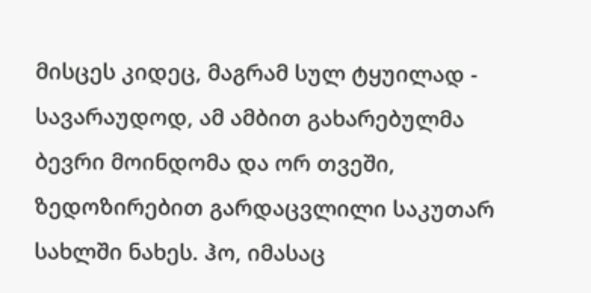მისცეს კიდეც, მაგრამ სულ ტყუილად - სავარაუდოდ, ამ ამბით გახარებულმა ბევრი მოინდომა და ორ თვეში, ზედოზირებით გარდაცვლილი საკუთარ სახლში ნახეს. ჰო, იმასაც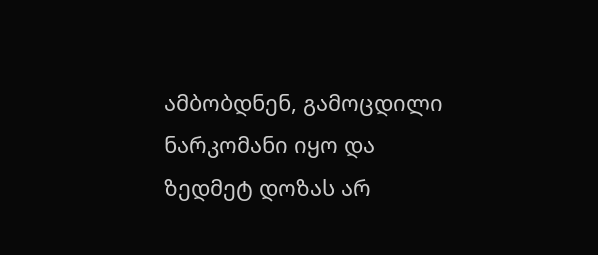ამბობდნენ, გამოცდილი ნარკომანი იყო და ზედმეტ დოზას არ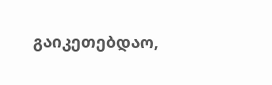გაიკეთებდაო,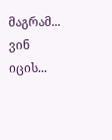მაგრამ... ვინ იცის...